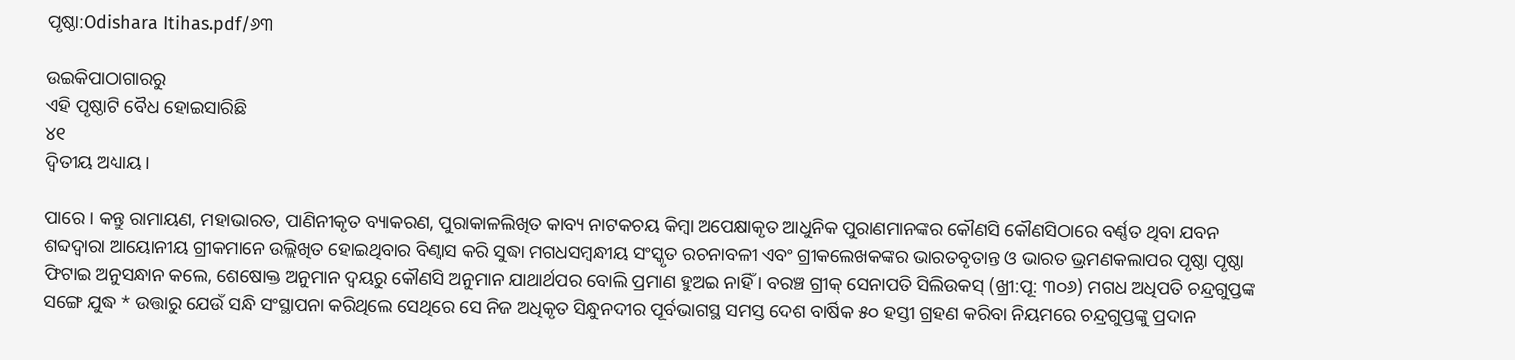ପୃଷ୍ଠା:Odishara Itihas.pdf/୬୩

ଉଇକିପାଠାଗାର‌ରୁ
ଏହି ପୃଷ୍ଠାଟି ବୈଧ ହୋଇସାରିଛି
୪୧
ଦ୍ୱିତୀୟ ଅଧ୍ୟାୟ ।

ପାରେ । କନ୍ତୁ ରାମାୟଣ, ମହାଭାରତ, ପାଣିନୀକୃତ ବ୍ୟାକରଣ, ପୁରାକାଳଲିଖିତ କାବ୍ୟ ନାଟକଚୟ କିମ୍ବା ଅପେକ୍ଷାକୃତ ଆଧୁନିକ ପୁରାଣମାନଙ୍କର କୌଣସି କୌଣସିଠାରେ ବର୍ଣ୍ଣତ ଥିବା ଯବନ ଶବ୍ଦଦ୍ୱାରା ଆୟୋନୀୟ ଗ୍ରୀକମାନେ ଉଲ୍ଲିଖିତ ହୋଇଥିବାର ବିଣ୍ୱାସ କରି ସୁଦ୍ଧା ମଗଧସମ୍ବନ୍ଧୀୟ ସଂସ୍କୃତ ରଚନାବଳୀ ଏବଂ ଗ୍ରୀକଲେଖକଙ୍କର ଭାରତବୃତାନ୍ତ ଓ ଭାରତ ଭ୍ରମଣକଲାପର ପୃଷ୍ଠା ପୃଷ୍ଠା ଫିଟାଇ ଅନୁସନ୍ଧାନ କଲେ, ଶେଷୋକ୍ତ ଅନୁମାନ ଦ୍ୱୟରୁ କୌଣସି ଅନୁମାନ ଯାଥାର୍ଥପର ବୋଲି ପ୍ରମାଣ ହୁଅଇ ନାହିଁ । ବରଞ୍ଚ ଗ୍ରୀକ୍ ସେନାପତି ସିଲିଉକସ୍ (ଖ୍ରୀ:ପୂ: ୩୦୬) ମଗଧ ଅଧିପତି ଚନ୍ଦ୍ରଗୁପ୍ତଙ୍କ ସଙ୍ଗେ ଯୁଦ୍ଧ * ଉତ୍ତାରୁ ଯେଉଁ ସନ୍ଧି ସଂସ୍ଥାପନା କରିଥିଲେ ସେଥିରେ ସେ ନିଜ ଅଧିକୃତ ସିନ୍ଧୁନ‌ଦୀର ପୂର୍ବଭାଗସ୍ଥ ସମସ୍ତ ଦେଶ ବାର୍ଷିକ ୫୦ ହସ୍ତୀ ଗ୍ରହଣ କରିବା ନିୟମରେ ଚନ୍ଦ୍ରଗୁପ୍ତଙ୍କୁ ପ୍ରଦାନ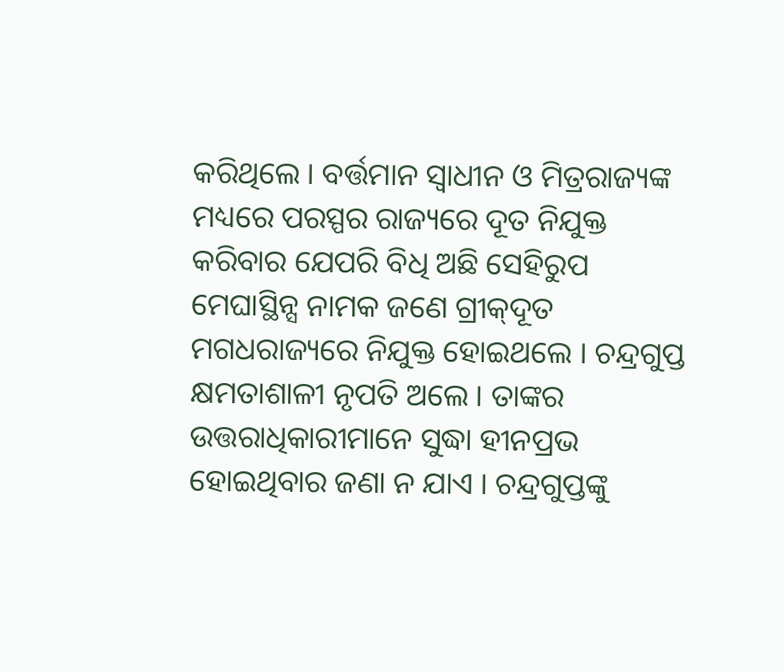କରିଥିଲେ । ବର୍ତ୍ତମାନ ସ୍ୱାଧୀନ ଓ ମିତ୍ରରାଜ୍ୟଙ୍କ ମଧ୍ୟରେ ପରସ୍ପର ରାଜ୍ୟରେ ଦୂତ ନିଯୁକ୍ତ କରିବାର ଯେପରି ବିଧି ଅଛି ସେହିରୁପ ମେଘାସ୍ଥିନ୍ସ ନାମକ ଜଣେ ଗ୍ରୀକ୍‌ଦୂତ ମଗଧରାଜ୍ୟରେ ନିଯୁକ୍ତ ହୋଇଥଲେ । ଚନ୍ଦ୍ରଗୁପ୍ତ କ୍ଷମତାଶାଳୀ ନୃପତି ଅଲେ । ତାଙ୍କର ଉତ୍ତରାଧିକାରୀମାନେ ସୁଦ୍ଧା ହୀନପ୍ରଭ ହୋଇଥିବାର ଜଣା ନ ଯାଏ । ଚନ୍ଦ୍ରଗୁପ୍ତଙ୍କୁ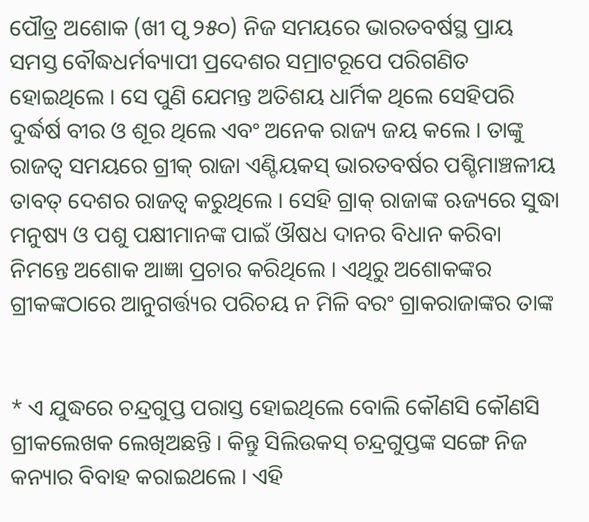ପୌତ୍ର ଅଶୋକ (ଖୀ ପୃ ୨୫୦) ନିଜ ସମୟରେ ଭାରତବର୍ଷସ୍ଥ ପ୍ରାୟ ସମସ୍ତ ବୌଦ୍ଧଧର୍ମବ୍ୟାପୀ ପ୍ରଦେଶର ସମ୍ରାଟରୂପେ ପରିଗଣିତ ହୋଇଥିଲେ । ସେ ପୁଣି ଯେମନ୍ତ ଅତିଶୟ ଧାର୍ମିକ ଥିଲେ ସେହିପରି ଦୁର୍ଦ୍ଧର୍ଷ ବୀର ଓ ଶୂର ଥିଲେ ଏବଂ ଅନେକ ରାଜ୍ୟ ଜୟ କଲେ । ତାଙ୍କୁ ରାଜତ୍ୱ ସମୟରେ ଗ୍ରୀକ୍ ରାଜା ଏଣ୍ଟିୟକସ୍ ଭାରତବର୍ଷର ପଶ୍ଚିମାଞ୍ଚଳୀୟ ତାବତ୍ ଦେଶର ରାଜତ୍ୱ କରୁଥିଲେ । ସେହି ଗ୍ରାକ୍ ରାଜାଙ୍କ ଋଜ୍ୟରେ ସୁଦ୍ଧା ମନୁଷ୍ୟ ଓ ପଶୁ ପକ୍ଷୀମାନଙ୍କ ପାଇଁ ଔଷଧ ଦାନର ବିଧାନ କରିବା ନିମନ୍ତେ ଅଶୋକ ଆଜ୍ଞା ପ୍ରଚାର କରିଥିଲେ । ଏଥିରୁ ଅଶୋକଙ୍କର ଗ୍ରୀକଙ୍କଠାରେ ଆନୁଗର୍ତ୍ତ୍ୟର ପରିଚୟ ନ ମିଳି ବରଂ ଗ୍ରାକରାଜାଙ୍କର ତାଙ୍କ


* ଏ ଯୁଦ୍ଧରେ ଚନ୍ଦ୍ରଗୁପ୍ତ ପରାସ୍ତ ହୋଇଥିଲେ ବୋଲି କୌଣସି କୌଣସି ଗ୍ରୀକଲେଖକ ଲେଖିଅଛନ୍ତି । କିନ୍ତୁ ସିଲିଉକସ୍ ଚନ୍ଦ୍ରଗୁପ୍ତଙ୍କ ସଙ୍ଗେ ନିଜ କନ୍ୟାର ବିବାହ କରାଇଥଲେ । ଏହି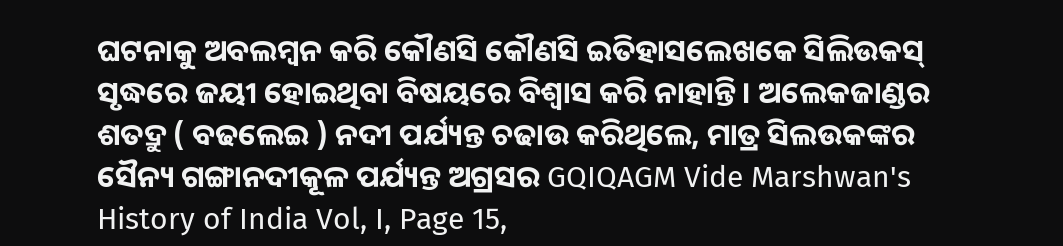ଘଟନାକୁ ଅବଲମ୍ବନ କରି କୌଣସି କୌଣସି ଇତିହାସଲେଖକେ ସିଲିଉକସ୍ ସୃଦ୍ଧରେ ଜୟୀ ହୋଇଥିବା ବିଷୟରେ ବିଶ୍ବାସ କରି ନାହାନ୍ତି । ଅଲେକଜାଣ୍ଡର ଶତଦ୍ରୁ ( ବଢଲେଇ ) ନଦୀ ପର୍ଯ୍ୟନ୍ତ ଚଢାଉ କରିଥିଲେ, ମାତ୍ର ସିଲଉକଙ୍କର ସୈନ୍ୟ ଗଙ୍ଗାନ‌ଦୀକୂଳ ପର୍ଯ୍ୟନ୍ତ ଅଗ୍ରସର GQIQAGM Vide Marshwan's History of India Vol, I, Page 15,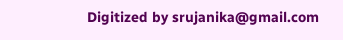Digitized by srujanika@gmail.com